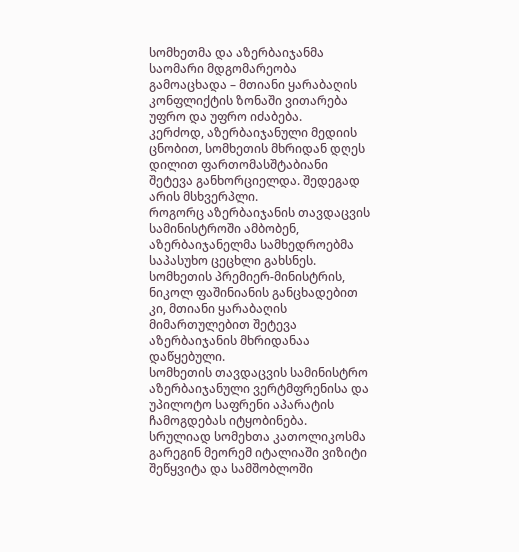სომხეთმა და აზერბაიჯანმა საომარი მდგომარეობა გამოაცხადა – მთიანი ყარაბაღის კონფლიქტის ზონაში ვითარება უფრო და უფრო იძაბება.
კერძოდ, აზერბაიჯანული მედიის ცნობით, სომხეთის მხრიდან დღეს დილით ფართომასშტაბიანი შეტევა განხორციელდა. შედეგად არის მსხვერპლი.
როგორც აზერბაიჯანის თავდაცვის სამინისტროში ამბობენ, აზერბაიჯანელმა სამხედროებმა საპასუხო ცეცხლი გახსნეს.
სომხეთის პრემიერ-მინისტრის, ნიკოლ ფაშინიანის განცხადებით კი, მთიანი ყარაბაღის მიმართულებით შეტევა აზერბაიჯანის მხრიდანაა დაწყებული.
სომხეთის თავდაცვის სამინისტრო აზერბაიჯანული ვერტმფრენისა და უპილოტო საფრენი აპარატის ჩამოგდებას იტყობინება.
სრულიად სომეხთა კათოლიკოსმა გარეგინ მეორემ იტალიაში ვიზიტი შეწყვიტა და სამშობლოში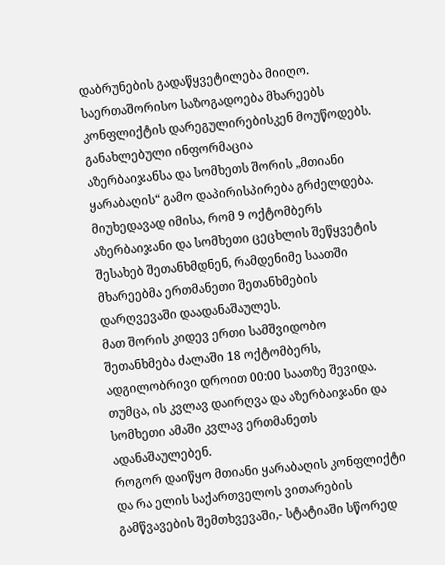დაბრუნების გადაწყვეტილება მიიღო.
საერთაშორისო საზოგადოება მხარეებს კონფლიქტის დარეგულირებისკენ მოუწოდებს.
განახლებული ინფორმაცია
აზერბაიჯანსა და სომხეთს შორის „მთიანი ყარაბაღის“ გამო დაპირისპირება გრძელდება.
მიუხედავად იმისა, რომ 9 ოქტომბერს აზერბაიჯანი და სომხეთი ცეცხლის შეწყვეტის შესახებ შეთანხმდნენ, რამდენიმე საათში მხარეებმა ერთმანეთი შეთანხმების დარღვევაში დაადანაშაულეს.
მათ შორის კიდევ ერთი სამშვიდობო შეთანხმება ძალაში 18 ოქტომბერს, ადგილობრივი დროით 00:00 საათზე შევიდა.
თუმცა, ის კვლავ დაირღვა და აზერბაიჯანი და სომხეთი ამაში კვლავ ერთმანეთს ადანაშაულებენ.
როგორ დაიწყო მთიანი ყარაბაღის კონფლიქტი და რა ელის საქართველოს ვითარების გამწვავების შემთხვევაში,- სტატიაში სწორედ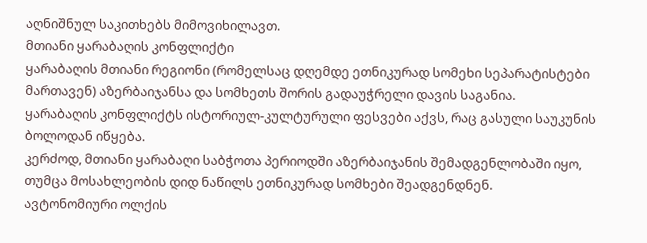აღნიშნულ საკითხებს მიმოვიხილავთ.
მთიანი ყარაბაღის კონფლიქტი
ყარაბაღის მთიანი რეგიონი (რომელსაც დღემდე ეთნიკურად სომეხი სეპარატისტები მართავენ) აზერბაიჯანსა და სომხეთს შორის გადაუჭრელი დავის საგანია.
ყარაბაღის კონფლიქტს ისტორიულ-კულტურული ფესვები აქვს, რაც გასული საუკუნის ბოლოდან იწყება.
კერძოდ, მთიანი ყარაბაღი საბჭოთა პერიოდში აზერბაიჯანის შემადგენლობაში იყო, თუმცა მოსახლეობის დიდ ნაწილს ეთნიკურად სომხები შეადგენდნენ.
ავტონომიური ოლქის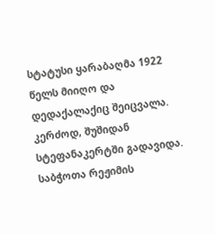სტატუსი ყარაბაღმა 1922 წელს მიიღო და დედაქალაქიც შეიცვალა. კერძოდ, შუშიდან სტეფანაკერტში გადავიდა.
საბჭოთა რეჟიმის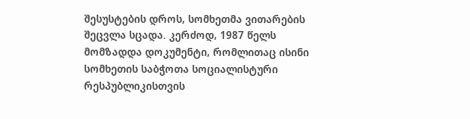შესუსტების დროს, სომხეთმა ვითარების შეცვლა სცადა. კერძოდ, 1987 წელს მომზადდა დოკუმენტი, რომლითაც ისინი სომხეთის საბჭოთა სოციალისტური რესპუბლიკისთვის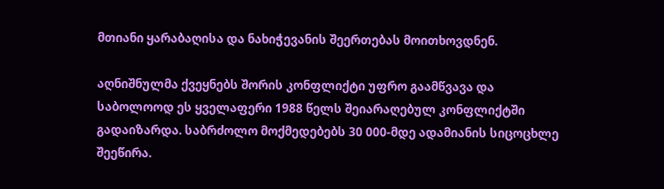მთიანი ყარაბაღისა და ნახიჭევანის შეერთებას მოითხოვდნენ.

აღნიშნულმა ქვეყნებს შორის კონფლიქტი უფრო გაამწვავა და საბოლოოდ ეს ყველაფერი 1988 წელს შეიარაღებულ კონფლიქტში გადაიზარდა. საბრძოლო მოქმედებებს 30 000-მდე ადამიანის სიცოცხლე შეეწირა.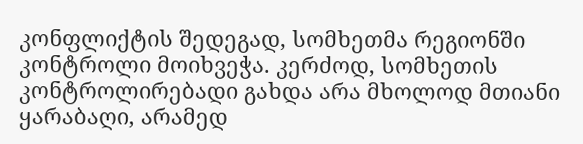კონფლიქტის შედეგად, სომხეთმა რეგიონში კონტროლი მოიხვეჭა. კერძოდ, სომხეთის კონტროლირებადი გახდა არა მხოლოდ მთიანი ყარაბაღი, არამედ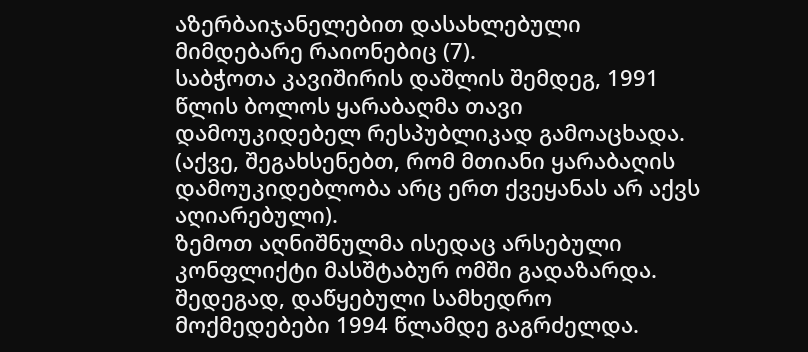აზერბაიჯანელებით დასახლებული მიმდებარე რაიონებიც (7).
საბჭოთა კავიშირის დაშლის შემდეგ, 1991 წლის ბოლოს ყარაბაღმა თავი დამოუკიდებელ რესპუბლიკად გამოაცხადა. (აქვე, შეგახსენებთ, რომ მთიანი ყარაბაღის დამოუკიდებლობა არც ერთ ქვეყანას არ აქვს აღიარებული).
ზემოთ აღნიშნულმა ისედაც არსებული კონფლიქტი მასშტაბურ ომში გადაზარდა. შედეგად, დაწყებული სამხედრო მოქმედებები 1994 წლამდე გაგრძელდა.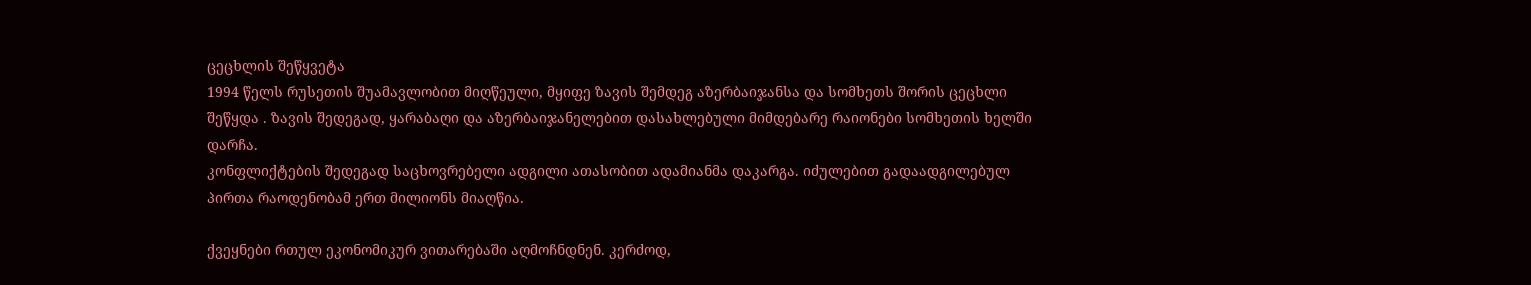ცეცხლის შეწყვეტა
1994 წელს რუსეთის შუამავლობით მიღწეული, მყიფე ზავის შემდეგ აზერბაიჯანსა და სომხეთს შორის ცეცხლი შეწყდა . ზავის შედეგად, ყარაბაღი და აზერბაიჯანელებით დასახლებული მიმდებარე რაიონები სომხეთის ხელში დარჩა.
კონფლიქტების შედეგად საცხოვრებელი ადგილი ათასობით ადამიანმა დაკარგა. იძულებით გადაადგილებულ პირთა რაოდენობამ ერთ მილიონს მიაღწია.

ქვეყნები რთულ ეკონომიკურ ვითარებაში აღმოჩნდნენ. კერძოდ,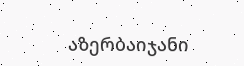აზერბაიჯანი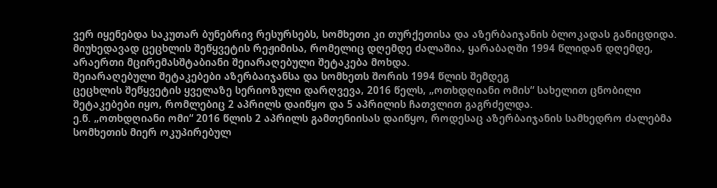ვერ იყენებდა საკუთარ ბუნებრივ რესურსებს, სომხეთი კი თურქეთისა და აზერბაიჯანის ბლოკადას განიცდიდა.
მიუხედავად ცეცხლის შეწყვეტის რეჟიმისა, რომელიც დღემდე ძალაშია, ყარაბაღში 1994 წლიდან დღემდე, არაერთი მცირემასშტაბიანი შეიარაღებული შეტაკება მოხდა.
შეიარაღებული შეტაკებები აზერბაიჯანსა და სომხეთს შორის 1994 წლის შემდეგ
ცეცხლის შეწყვეტის ყველაზე სერიოზული დარღვევა, 2016 წელს, „ოთხდღიანი ომის“ სახელით ცნობილი შეტაკებები იყო, რომლებიც 2 აპრილს დაიწყო და 5 აპრილის ჩათვლით გაგრძელდა.
ე.წ. „ოთხდღიანი ომი“ 2016 წლის 2 აპრილს გამთენიისას დაიწყო, როდესაც აზერბაიჯანის სამხედრო ძალებმა სომხეთის მიერ ოკუპირებულ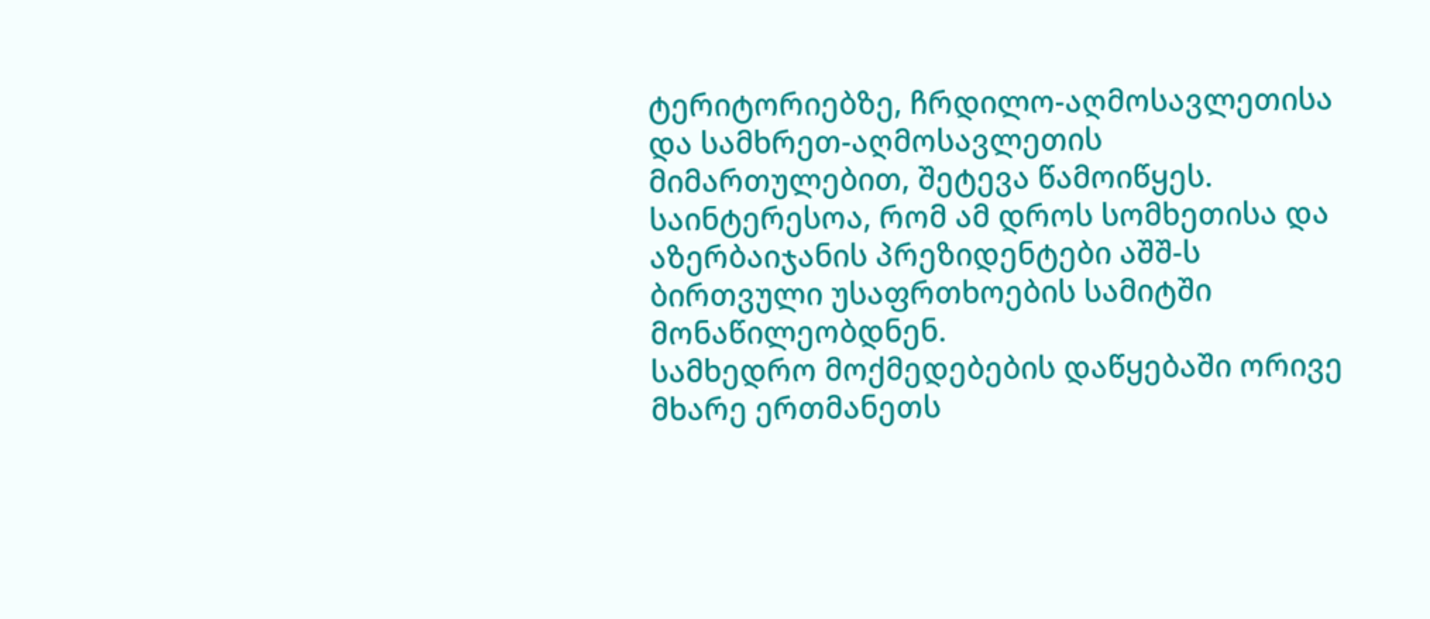ტერიტორიებზე, ჩრდილო-აღმოსავლეთისა და სამხრეთ-აღმოსავლეთის მიმართულებით, შეტევა წამოიწყეს. საინტერესოა, რომ ამ დროს სომხეთისა და აზერბაიჯანის პრეზიდენტები აშშ-ს ბირთვული უსაფრთხოების სამიტში მონაწილეობდნენ.
სამხედრო მოქმედებების დაწყებაში ორივე მხარე ერთმანეთს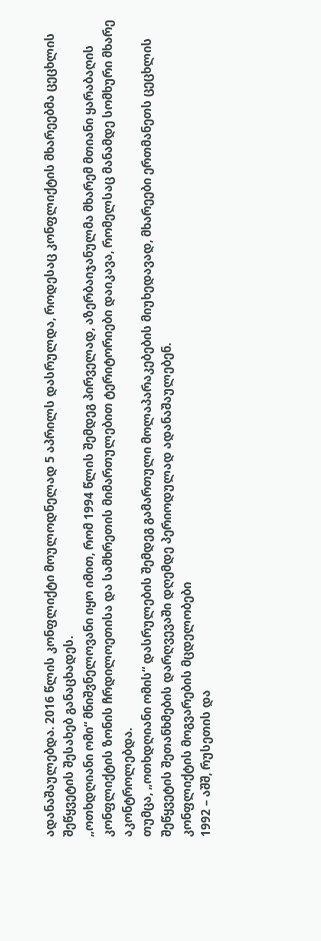ადანაშაულებდა. 2016 წლის კონფლიქტი მოულოდნელად 5 აპრილს დასრულდა, როდესაც კონფლიქტის მხარეებმა ცეცხლის შეწყვეტის შესახებ განაცხადეს.
„ოთხდღიანი ომი“ მნიშვნელოვანი იყო იმით, რომ 1994 წლის შემდეგ პირველად, აზერბაიჯანულმა მხარემ მთიანი ყარაბაღის კონფლიქტის ზონის ჩრდილოეთისა და სამხრეთის მიმართულებით ტერიტორიები დაიკავა, რომელსაც მანამდე სომხური მხარე აკონტროლებდა.
თუმცა, „ოთხდღიანი ომის“ დასრულების შემდეგ გამართული მოლაპარაკებების მიუხედავად, მხარეები ერთმანეთს ცეცხლის შეწყვეტის შეთანხმების დარღვევაში დღემდე პერიოდულად ადანაშაულებენ.
კონფლიქტის მოგვარების მცდელობები
1992 – აშშ, რუსეთის და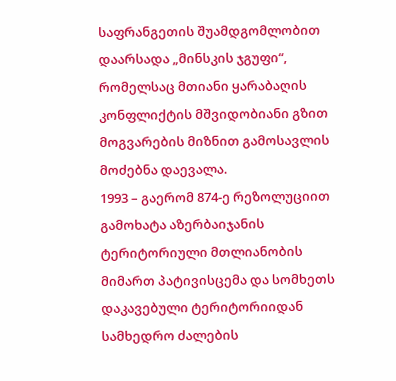საფრანგეთის შუამდგომლობით დაარსადა „მინსკის ჯგუფი“, რომელსაც მთიანი ყარაბაღის კონფლიქტის მშვიდობიანი გზით მოგვარების მიზნით გამოსავლის მოძებნა დაევალა.
1993 – გაერომ 874-ე რეზოლუციით გამოხატა აზერბაიჯანის ტერიტორიული მთლიანობის მიმართ პატივისცემა და სომხეთს დაკავებული ტერიტორიიდან სამხედრო ძალების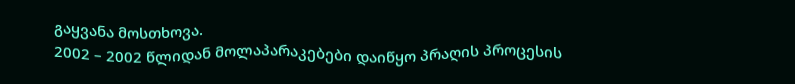გაყვანა მოსთხოვა.
2002 – 2002 წლიდან მოლაპარაკებები დაიწყო პრაღის პროცესის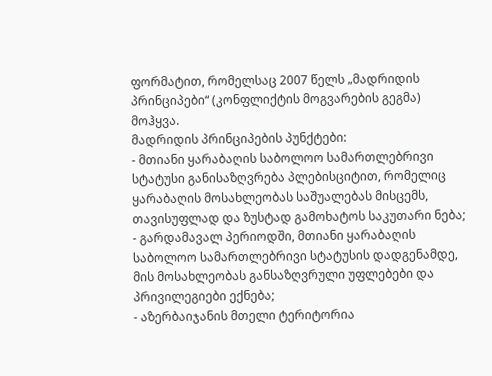ფორმატით, რომელსაც 2007 წელს „მადრიდის პრინციპები“ (კონფლიქტის მოგვარების გეგმა) მოჰყვა.
მადრიდის პრინციპების პუნქტები:
- მთიანი ყარაბაღის საბოლოო სამართლებრივი სტატუსი განისაზღვრება პლებისციტით, რომელიც ყარაბაღის მოსახლეობას საშუალებას მისცემს, თავისუფლად და ზუსტად გამოხატოს საკუთარი ნება;
- გარდამავალ პერიოდში, მთიანი ყარაბაღის საბოლოო სამართლებრივი სტატუსის დადგენამდე, მის მოსახლეობას განსაზღვრული უფლებები და პრივილეგიები ექნება;
- აზერბაიჯანის მთელი ტერიტორია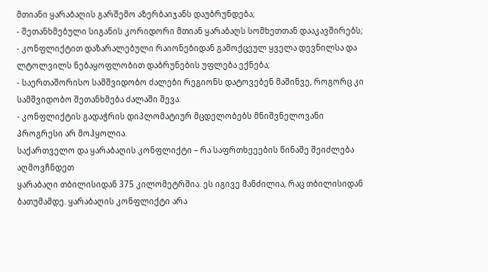მთიანი ყარაბაღის გარშემო აზერბაიჯანს დაუბრუნდება;
- შეთანხმებული სიგანის კორიდორი მთიან ყარაბაღს სომხეთთან დააკავშირებს;
- კონფლიქტით დაზარალებული რაიონებიდან გამოქცეულ ყველა დევნილსა და ლტოლვილს ნებაყოფლობით დაბრუნების უფლება ექნება;
- საერთაშორისო სამშვიდობო ძალები რეგიონს დატოვებენ მაშინვე, როგორც კი სამშვიდობო შეთანხმება ძალაში შევა.
- კონფლიქტის გადაჭრის დიპლომატიურ მცდელობებს მნიშვნელოვანი პროგრესი არ მოჰყოლია.
საქართველო და ყარაბაღის კონფლიქტი – რა საფრთხეეების წინაშე შეიძლება აღმოვჩნდეთ
ყარაბაღი თბილისიდან 375 კილომეტრშია. ეს იგივე მანძილია, რაც თბილისიდან ბათუმამდე. ყარაბაღის კონფლიქტი არა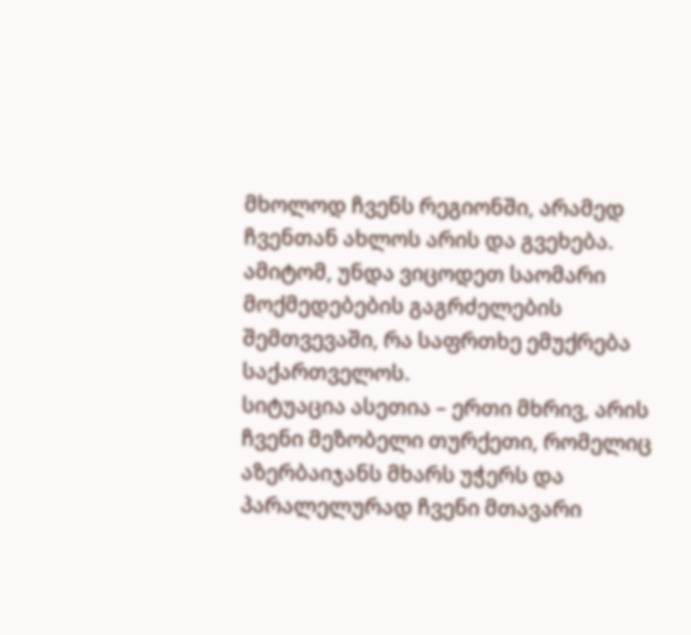მხოლოდ ჩვენს რეგიონში, არამედ ჩვენთან ახლოს არის და გვეხება. ამიტომ, უნდა ვიცოდეთ საომარი მოქმედებების გაგრძელების შემთვევაში, რა საფრთხე ემუქრება საქართველოს.
სიტუაცია ასეთია – ერთი მხრივ, არის ჩვენი მეზობელი თურქეთი, რომელიც აზერბაიჯანს მხარს უჭერს და პარალელურად ჩვენი მთავარი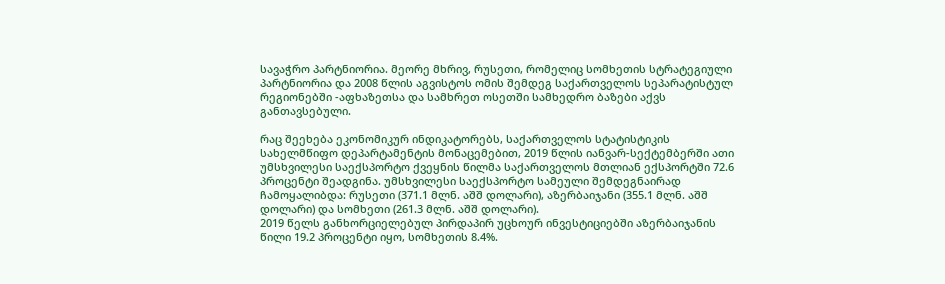სავაჭრო პარტნიორია. მეორე მხრივ, რუსეთი, რომელიც სომხეთის სტრატეგიული პარტნიორია და 2008 წლის აგვისტოს ომის შემდეგ საქართველოს სეპარატისტულ რეგიონებში -აფხაზეთსა და სამხრეთ ოსეთში სამხედრო ბაზები აქვს განთავსებული.

რაც შეეხება ეკონომიკურ ინდიკატორებს, საქართველოს სტატისტიკის სახელმწიფო დეპარტამენტის მონაცემებით, 2019 წლის იანვარ-სექტემბერში ათი უმსხვილესი საექსპორტო ქვეყნის წილმა საქართველოს მთლიან ექსპორტში 72.6 პროცენტი შეადგინა. უმსხვილესი საექსპორტო სამეული შემდეგნაირად ჩამოყალიბდა: რუსეთი (371.1 მლნ. აშშ დოლარი), აზერბაიჯანი (355.1 მლნ. აშშ დოლარი) და სომხეთი (261.3 მლნ. აშშ დოლარი).
2019 წელს განხორციელებულ პირდაპირ უცხოურ ინვესტიციებში აზერბაიჯანის წილი 19.2 პროცენტი იყო, სომხეთის 8.4%.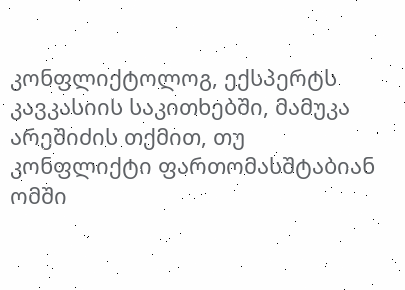კონფლიქტოლოგ, ექსპერტს კავკასიის საკითხებში, მამუკა არეშიძის თქმით, თუ კონფლიქტი ფართომასშტაბიან ომში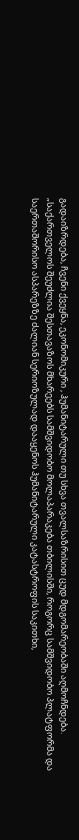გადაიზრდება, ჩვენი ქვეყნა, ეკონომიკური , ჰუმანიტარული თუ სხვა თვალსაზრისით ცუდ მდგომარეობაში აღმოჩნდება.
„საქართველოს შეუძლია შესთავაზოს მხარეებს სამშვიდობო მოლაპარაკება თბილისში, როგორც სამშვიდობო პლატფორმა და საერთაშორისო ასპარეზზე ძალიან სერიოზულად დააყენოს ჰუმანიტარული კატასტროფის საკითხი,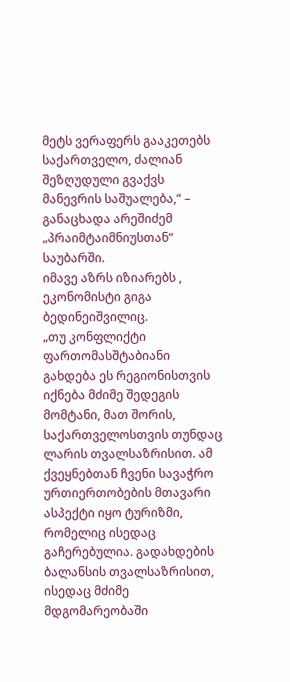მეტს ვერაფერს გააკეთებს საქართველო, ძალიან შეზღუდული გვაქვს მანევრის საშუალება,“ – განაცხადა არეშიძემ „პრაიმტაიმნიუსთან“ საუბარში.
იმავე აზრს იზიარებს , ეკონომისტი გიგა ბედინეიშვილიც.
„თუ კონფლიქტი ფართომასშტაბიანი გახდება ეს რეგიონისთვის იქნება მძიმე შედეგის მომტანი, მათ შორის, საქართველოსთვის თუნდაც ლარის თვალსაზრისით. ამ ქვეყნებთან ჩვენი სავაჭრო ურთიერთობების მთავარი ასპექტი იყო ტურიზმი, რომელიც ისედაც გაჩერებულია. გადახდების ბალანსის თვალსაზრისით, ისედაც მძიმე მდგომარეობაში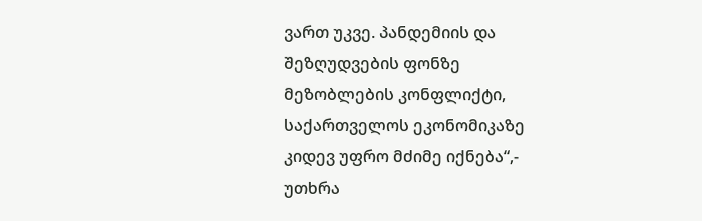ვართ უკვე. პანდემიის და შეზღუდვების ფონზე მეზობლების კონფლიქტი, საქართველოს ეკონომიკაზე კიდევ უფრო მძიმე იქნება“,- უთხრა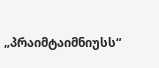„პრაიმტაიმნიუსს“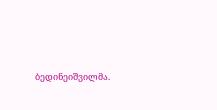ბედინეიშვილმა.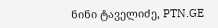ნინი ტაველიძე, PTN.GE